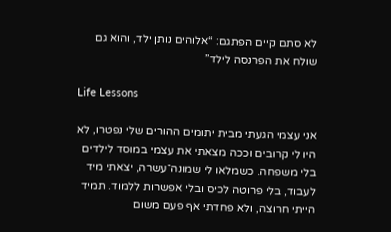לא סתם קיים הפתגם: “אלוהים נותן ילד, והוא גם שולח את הפרנסה לילד”

Life Lessons

אני עצמי הגעתי מבית יתומים ההורים שלי נפטרו, לא היו לי קרובים וככה מצאתי את עצמי במוסד לילדים בלי משפחה. כשמלאו לי שמונה־עשרה, יצאתי מיד לעבוד, בלי פרוטה לכיס ובלי אפשרות ללמוד. תמיד הייתי חרוצה, ולא פחדתי אף פעם משום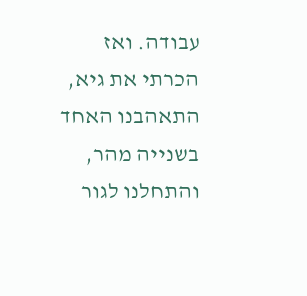עבודה. ואז הכרתי את גיא, התאהבנו האחד בשנייה מהר, והתחלנו לגור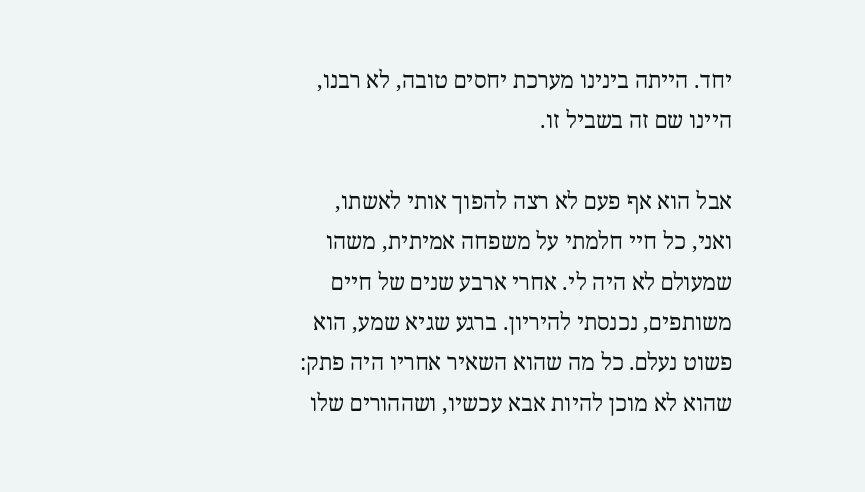יחד. הייתה בינינו מערכת יחסים טובה, לא רבנו, היינו שם זה בשביל זו.

אבל הוא אף פעם לא רצה להפוך אותי לאשתו, ואני, כל חיי חלמתי על משפחה אמיתית, משהו שמעולם לא היה לי. אחרי ארבע שנים של חיים משותפים, נכנסתי להיריון. ברגע שגיא שמע, הוא פשוט נעלם. כל מה שהוא השאיר אחריו היה פתק: שהוא לא מוכן להיות אבא עכשיו, ושההורים שלו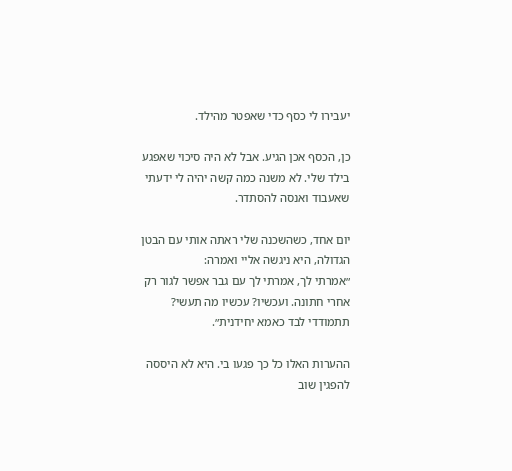יעבירו לי כסף כדי שאפטר מהילד.

כן, הכסף אכן הגיע. אבל לא היה סיכוי שאפגע בילד שלי. לא משנה כמה קשה יהיה לי ידעתי שאעבוד ואנסה להסתדר.

יום אחד, כשהשכנה שלי ראתה אותי עם הבטן הגדולה, היא ניגשה אליי ואמרה:
״אמרתי לך, אמרתי לך עם גבר אפשר לגור רק אחרי חתונה. ועכשיו? עכשיו מה תעשי? תתמודדי לבד כאמא יחידנית״.

ההערות האלו כל כך פגעו בי. היא לא היססה להפגין שוב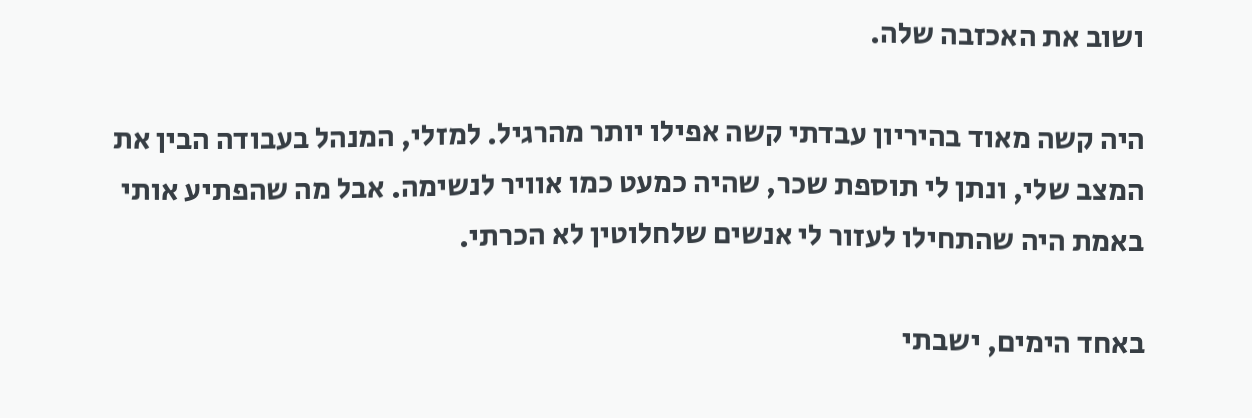ושוב את האכזבה שלה.

היה קשה מאוד בהיריון עבדתי קשה אפילו יותר מהרגיל. למזלי, המנהל בעבודה הבין את המצב שלי, ונתן לי תוספת שכר, שהיה כמעט כמו אוויר לנשימה. אבל מה שהפתיע אותי באמת היה שהתחילו לעזור לי אנשים שלחלוטין לא הכרתי.

באחד הימים, ישבתי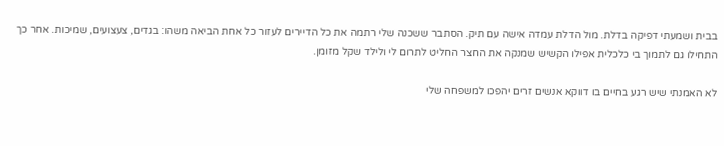בבית ושמעתי דפיקה בדלת. מול הדלת עמדה אישה עם תיק. הסתבר ששכנה שלי רתמה את כל הדיירים לעזור כל אחת הביאה משהו: בגדים, צעצועים, שמיכות. אחר כך התחילו גם לתמוך בי כלכלית אפילו הקשיש שמנקה את החצר החליט לתרום לי ולילד שקל מזומן.

לא האמנתי שיש רגע בחיים בו דווקא אנשים זרים יהפכו למשפחה שלי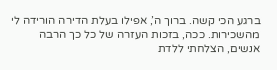ברגע הכי קשה. ברוך ה’, אפילו בעלת הדירה הורידה לי מהשכירות. ככה, בזכות העזרה של כל כך הרבה אנשים, הצלחתי ללדת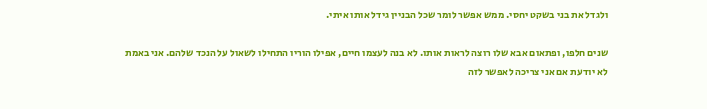ולגדל את בני בשקט יחסי. ממש אפשר לומר שכל הבניין גידל אותו איתי.

שנים חלפו, ופתאום אבא שלו רוצה לראות אותו. לא בנה לעצמו חיים, אפילו הוריו התחילו לשאול על הנכד שלהם. אני באמת לא יודעת אם אני צריכה לאפשר לזה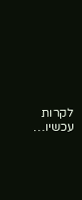לקרות עכשיו…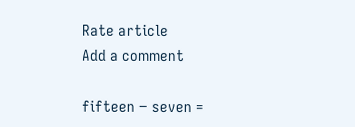Rate article
Add a comment

fifteen − seven =